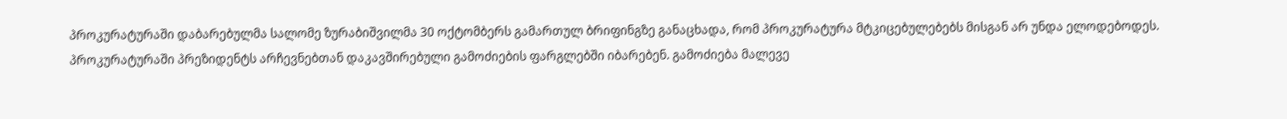პროკურატურაში დაბარებულმა სალომე ზურაბიშვილმა 30 ოქტომბერს გამართულ ბრიფინგზე განაცხადა, რომ პროკურატურა მტკიცებულებებს მისგან არ უნდა ელოდებოდეს.
პროკურატურაში პრეზიდენტს არჩევნებთან დაკავშირებული გამოძიების ფარგლებში იბარებენ. გამოძიება მალევე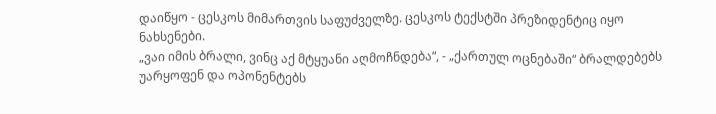დაიწყო - ცესკოს მიმართვის საფუძველზე. ცესკოს ტექსტში პრეზიდენტიც იყო ნახსენები.
„ვაი იმის ბრალი, ვინც აქ მტყუანი აღმოჩნდება“, - „ქართულ ოცნებაში“ ბრალდებებს უარყოფენ და ოპონენტებს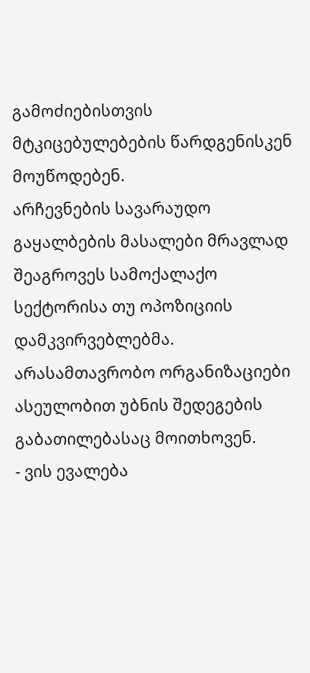გამოძიებისთვის მტკიცებულებების წარდგენისკენ მოუწოდებენ.
არჩევნების სავარაუდო გაყალბების მასალები მრავლად შეაგროვეს სამოქალაქო სექტორისა თუ ოპოზიციის დამკვირვებლებმა. არასამთავრობო ორგანიზაციები ასეულობით უბნის შედეგების გაბათილებასაც მოითხოვენ.
- ვის ევალება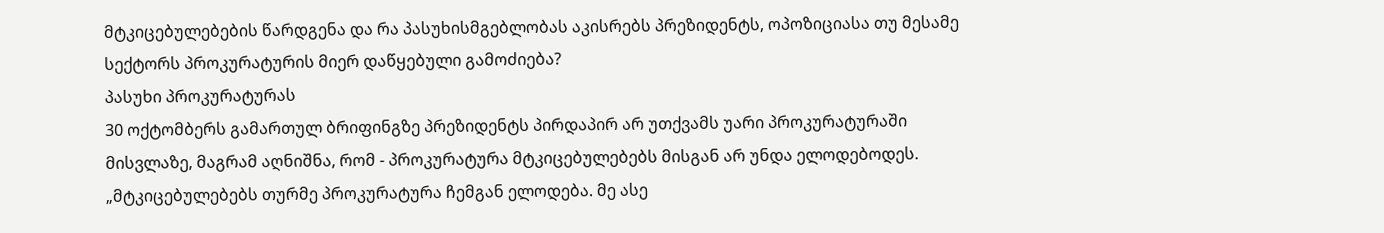მტკიცებულებების წარდგენა და რა პასუხისმგებლობას აკისრებს პრეზიდენტს, ოპოზიციასა თუ მესამე სექტორს პროკურატურის მიერ დაწყებული გამოძიება?
პასუხი პროკურატურას
30 ოქტომბერს გამართულ ბრიფინგზე პრეზიდენტს პირდაპირ არ უთქვამს უარი პროკურატურაში მისვლაზე, მაგრამ აღნიშნა, რომ - პროკურატურა მტკიცებულებებს მისგან არ უნდა ელოდებოდეს.
„მტკიცებულებებს თურმე პროკურატურა ჩემგან ელოდება. მე ასე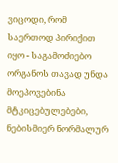ვიცოდი, რომ საერთოდ პირიქით იყო - საგამოძიებო ორგანოს თავად უნდა მოეპოვებინა მტკიცებულებები, ნებისმიერ ნორმალურ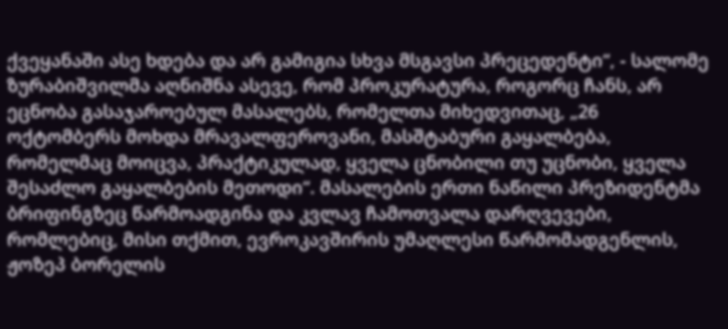ქვეყანაში ასე ხდება და არ გამიგია სხვა მსგავსი პრეცედენტი“, - სალომე ზურაბიშვილმა აღნიშნა ასევე, რომ პროკურატურა, როგორც ჩანს, არ ეცნობა გასაჯაროებულ მასალებს, რომელთა მიხედვითაც, „26 ოქტომბერს მოხდა მრავალფეროვანი, მასშტაბური გაყალბება, რომელმაც მოიცვა, პრაქტიკულად, ყველა ცნობილი თუ უცნობი, ყველა შესაძლო გაყალბების მეთოდი“. მასალების ერთი ნაწილი პრეზიდენტმა ბრიფინგზეც წარმოადგინა და კვლავ ჩამოთვალა დარღვევები, რომლებიც, მისი თქმით, ევროკავშირის უმაღლესი წარმომადგენლის, ჟოზეპ ბორელის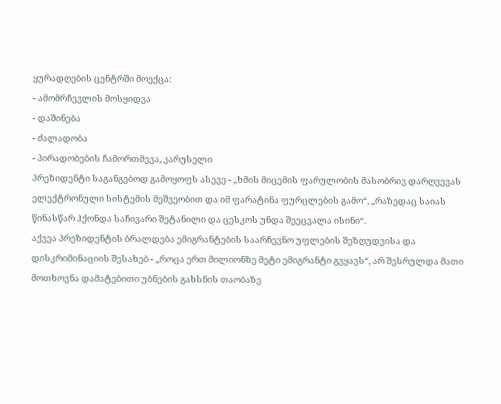ყურადღების ცენტრში მოექცა:
- ამომრჩევლის მოსყიდვა
- დაშინება
- ძალადობა
- პირადობების ჩამორთმევა, კარუსელი
პრეზიდენტი საგანგებოდ გამოყოფს ასევე - „ხმის მიცემის ფარულობის მასობრივ დარღვევას ელექტრონული სისტემის მეშვეობით და იმ ფარატინა ფურცლების გამო“, „რაზედაც საიას წინასწარ ჰქონდა საჩივარი შეტანილი და ცესკოს უნდა შეეცვალა ისინი“.
აქვეა პრეზიდენტის ბრალდება ემიგრანტების საარჩევნო უფლების შეზღუდვისა და დისკრიმინაციის შესახებ - „როცა ერთ მილიონზე მეტი ემიგრანტი გვყავს“, არ შესრულდა მათი მოთხოვნა დამატებითი უბნების გახსნის თაობაზე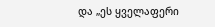და „ეს ყველაფერი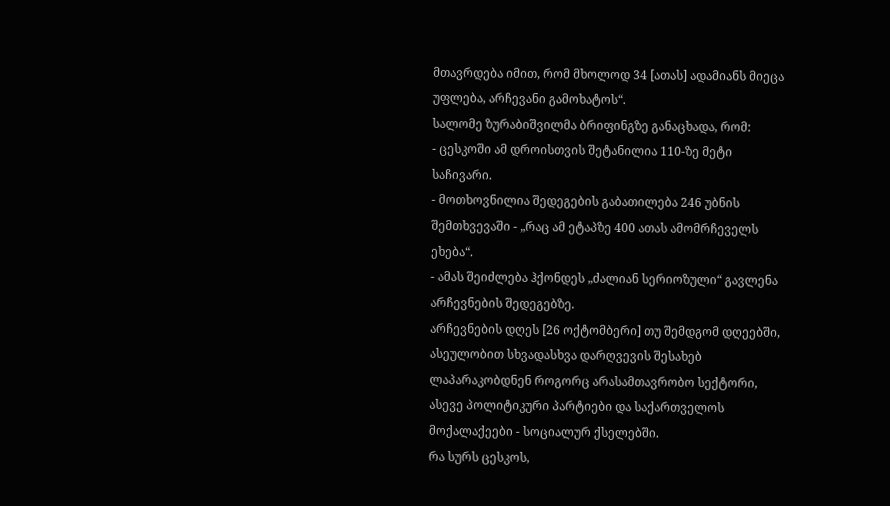მთავრდება იმით, რომ მხოლოდ 34 [ათას] ადამიანს მიეცა უფლება, არჩევანი გამოხატოს“.
სალომე ზურაბიშვილმა ბრიფინგზე განაცხადა, რომ:
- ცესკოში ამ დროისთვის შეტანილია 110-ზე მეტი საჩივარი.
- მოთხოვნილია შედეგების გაბათილება 246 უბნის შემთხვევაში - „რაც ამ ეტაპზე 400 ათას ამომრჩეველს ეხება“.
- ამას შეიძლება ჰქონდეს „ძალიან სერიოზული“ გავლენა არჩევნების შედეგებზე.
არჩევნების დღეს [26 ოქტომბერი] თუ შემდგომ დღეებში, ასეულობით სხვადასხვა დარღვევის შესახებ ლაპარაკობდნენ როგორც არასამთავრობო სექტორი, ასევე პოლიტიკური პარტიები და საქართველოს მოქალაქეები - სოციალურ ქსელებში.
რა სურს ცესკოს,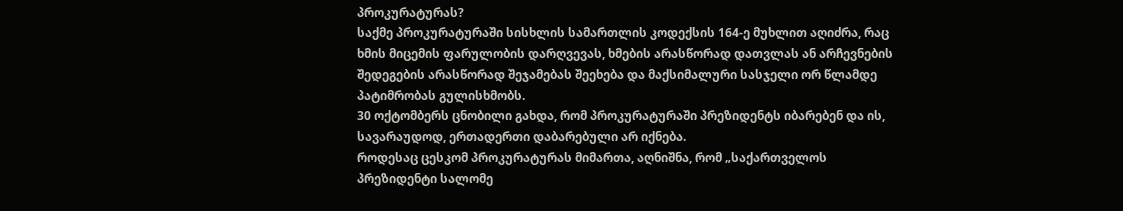პროკურატურას?
საქმე პროკურატურაში სისხლის სამართლის კოდექსის 164-ე მუხლით აღიძრა, რაც ხმის მიცემის ფარულობის დარღვევას, ხმების არასწორად დათვლას ან არჩევნების შედეგების არასწორად შეჯამებას შეეხება და მაქსიმალური სასჯელი ორ წლამდე პატიმრობას გულისხმობს.
30 ოქტომბერს ცნობილი გახდა, რომ პროკურატურაში პრეზიდენტს იბარებენ და ის, სავარაუდოდ, ერთადერთი დაბარებული არ იქნება.
როდესაც ცესკომ პროკურატურას მიმართა, აღნიშნა, რომ „საქართველოს პრეზიდენტი სალომე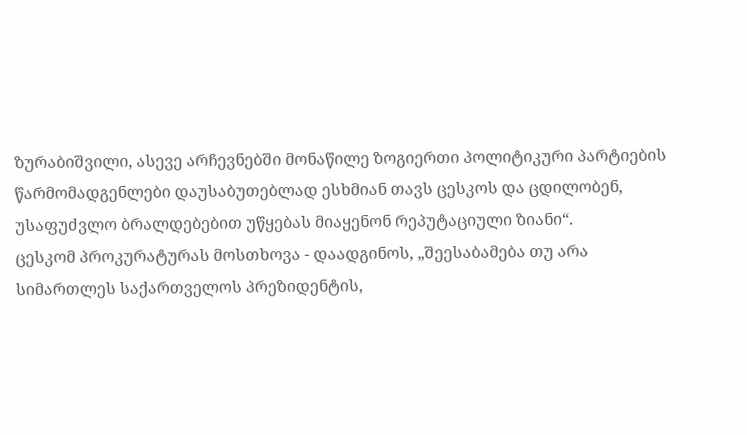ზურაბიშვილი, ასევე არჩევნებში მონაწილე ზოგიერთი პოლიტიკური პარტიების წარმომადგენლები დაუსაბუთებლად ესხმიან თავს ცესკოს და ცდილობენ, უსაფუძვლო ბრალდებებით უწყებას მიაყენონ რეპუტაციული ზიანი“.
ცესკომ პროკურატურას მოსთხოვა - დაადგინოს, „შეესაბამება თუ არა სიმართლეს საქართველოს პრეზიდენტის,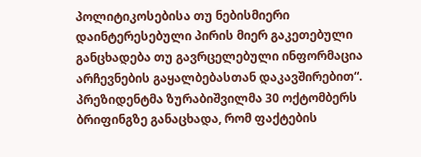პოლიტიკოსებისა თუ ნებისმიერი დაინტერესებული პირის მიერ გაკეთებული განცხადება თუ გავრცელებული ინფორმაცია არჩევნების გაყალბებასთან დაკავშირებით“.
პრეზიდენტმა ზურაბიშვილმა 30 ოქტომბერს ბრიფინგზე განაცხადა, რომ ფაქტების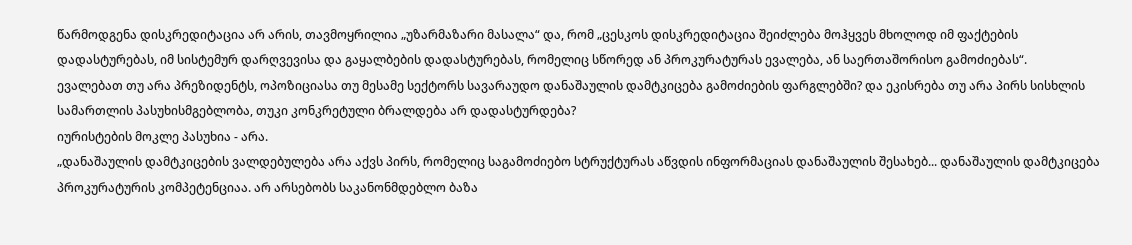წარმოდგენა დისკრედიტაცია არ არის, თავმოყრილია „უზარმაზარი მასალა“ და, რომ „ცესკოს დისკრედიტაცია შეიძლება მოჰყვეს მხოლოდ იმ ფაქტების დადასტურებას, იმ სისტემურ დარღვევისა და გაყალბების დადასტურებას, რომელიც სწორედ ან პროკურატურას ევალება, ან საერთაშორისო გამოძიებას“.
ევალებათ თუ არა პრეზიდენტს, ოპოზიციასა თუ მესამე სექტორს სავარაუდო დანაშაულის დამტკიცება გამოძიების ფარგლებში? და ეკისრება თუ არა პირს სისხლის სამართლის პასუხისმგებლობა, თუკი კონკრეტული ბრალდება არ დადასტურდება?
იურისტების მოკლე პასუხია - არა.
„დანაშაულის დამტკიცების ვალდებულება არა აქვს პირს, რომელიც საგამოძიებო სტრუქტურას აწვდის ინფორმაციას დანაშაულის შესახებ... დანაშაულის დამტკიცება პროკურატურის კომპეტენციაა. არ არსებობს საკანონმდებლო ბაზა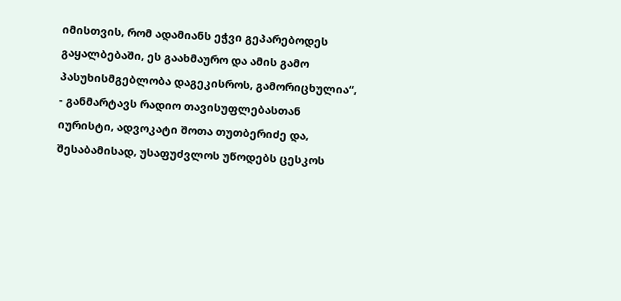იმისთვის, რომ ადამიანს ეჭვი გეპარებოდეს გაყალბებაში, ეს გაახმაურო და ამის გამო პასუხისმგებლობა დაგეკისროს, გამორიცხულია“, - განმარტავს რადიო თავისუფლებასთან იურისტი, ადვოკატი შოთა თუთბერიძე და, შესაბამისად, უსაფუძვლოს უწოდებს ცესკოს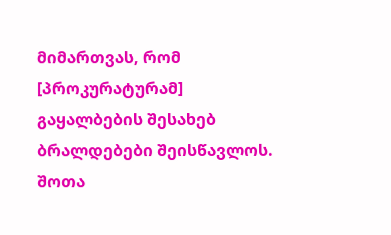მიმართვას, რომ [პროკურატურამ] გაყალბების შესახებ ბრალდებები შეისწავლოს.
შოთა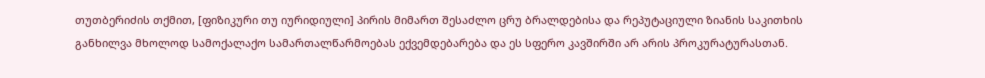თუთბერიძის თქმით, [ფიზიკური თუ იურიდიული] პირის მიმართ შესაძლო ცრუ ბრალდებისა და რეპუტაციული ზიანის საკითხის განხილვა მხოლოდ სამოქალაქო სამართალწარმოებას ექვემდებარება და ეს სფერო კავშირში არ არის პროკურატურასთან.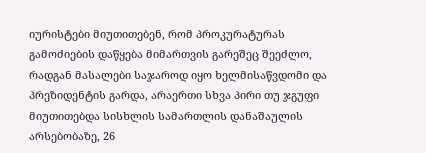იურისტები მიუთითებენ, რომ პროკურატურას გამოძიების დაწყება მიმართვის გარეშეც შეეძლო, რადგან მასალები საჯაროდ იყო ხელმისაწვდომი და პრეზიდენტის გარდა, არაერთი სხვა პირი თუ ჯგუფი მიუთითებდა სისხლის სამართლის დანაშაულის არსებობაზე, 26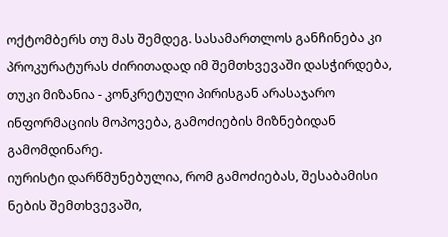ოქტომბერს თუ მას შემდეგ. სასამართლოს განჩინება კი პროკურატურას ძირითადად იმ შემთხვევაში დასჭირდება, თუკი მიზანია - კონკრეტული პირისგან არასაჯარო ინფორმაციის მოპოვება, გამოძიების მიზნებიდან გამომდინარე.
იურისტი დარწმუნებულია, რომ გამოძიებას, შესაბამისი ნების შემთხვევაში,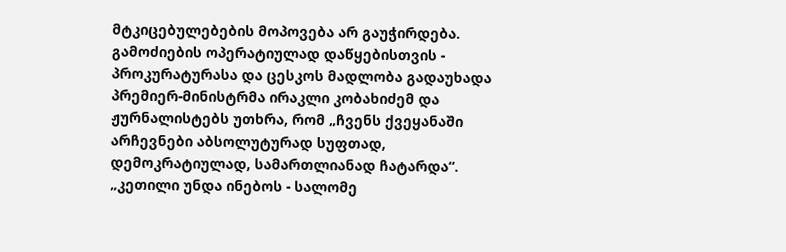მტკიცებულებების მოპოვება არ გაუჭირდება.
გამოძიების ოპერატიულად დაწყებისთვის - პროკურატურასა და ცესკოს მადლობა გადაუხადა პრემიერ-მინისტრმა ირაკლი კობახიძემ და ჟურნალისტებს უთხრა, რომ „ჩვენს ქვეყანაში არჩევნები აბსოლუტურად სუფთად, დემოკრატიულად, სამართლიანად ჩატარდა“.
„კეთილი უნდა ინებოს - სალომე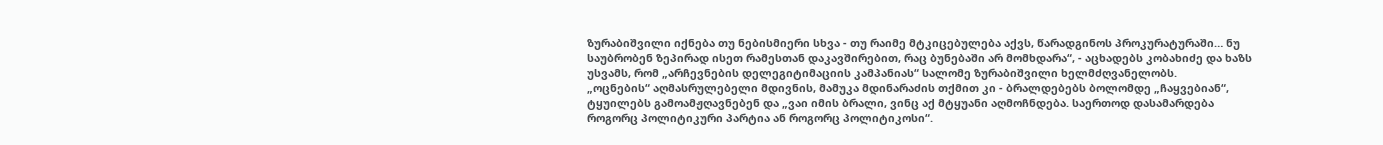ზურაბიშვილი იქნება თუ ნებისმიერი სხვა - თუ რაიმე მტკიცებულება აქვს, წარადგინოს პროკურატურაში… ნუ საუბრობენ ზეპირად ისეთ რამესთან დაკავშირებით, რაც ბუნებაში არ მომხდარა“, - აცხადებს კობახიძე და ხაზს უსვამს, რომ „არჩევნების დელეგიტიმაციის კამპანიას“ სალომე ზურაბიშვილი ხელმძღვანელობს.
„ოცნების“ აღმასრულებელი მდივნის, მამუკა მდინარაძის თქმით კი - ბრალდებებს ბოლომდე „ჩაყვებიან“, ტყუილებს გამოამჟღავნებენ და „ვაი იმის ბრალი, ვინც აქ მტყუანი აღმოჩნდება. საერთოდ დასამარდება როგორც პოლიტიკური პარტია ან როგორც პოლიტიკოსი“.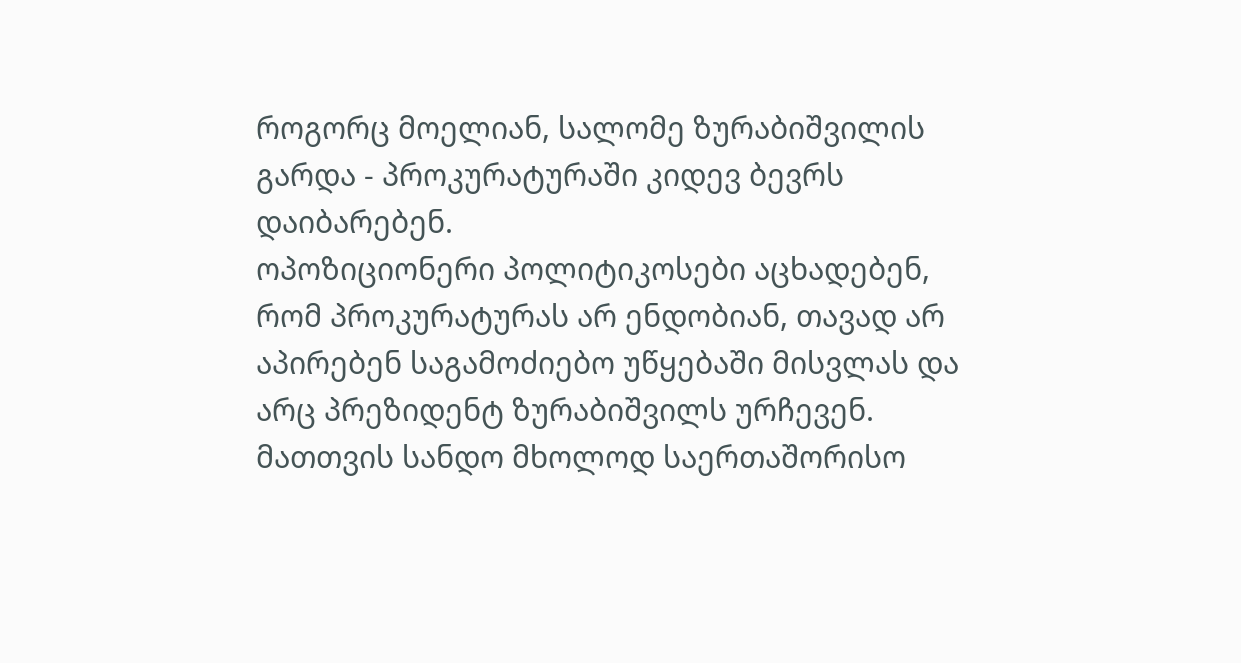როგორც მოელიან, სალომე ზურაბიშვილის გარდა - პროკურატურაში კიდევ ბევრს დაიბარებენ.
ოპოზიციონერი პოლიტიკოსები აცხადებენ, რომ პროკურატურას არ ენდობიან, თავად არ აპირებენ საგამოძიებო უწყებაში მისვლას და არც პრეზიდენტ ზურაბიშვილს ურჩევენ. მათთვის სანდო მხოლოდ საერთაშორისო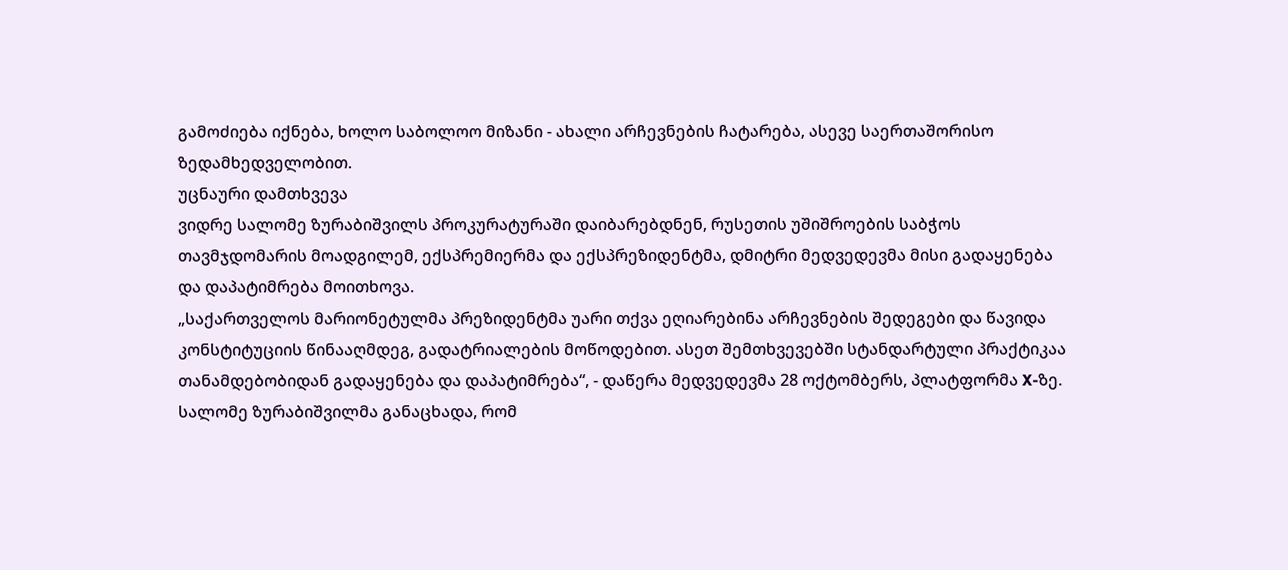გამოძიება იქნება, ხოლო საბოლოო მიზანი - ახალი არჩევნების ჩატარება, ასევე საერთაშორისო ზედამხედველობით.
უცნაური დამთხვევა
ვიდრე სალომე ზურაბიშვილს პროკურატურაში დაიბარებდნენ, რუსეთის უშიშროების საბჭოს თავმჯდომარის მოადგილემ, ექსპრემიერმა და ექსპრეზიდენტმა, დმიტრი მედვედევმა მისი გადაყენება და დაპატიმრება მოითხოვა.
„საქართველოს მარიონეტულმა პრეზიდენტმა უარი თქვა ეღიარებინა არჩევნების შედეგები და წავიდა კონსტიტუციის წინააღმდეგ, გადატრიალების მოწოდებით. ასეთ შემთხვევებში სტანდარტული პრაქტიკაა თანამდებობიდან გადაყენება და დაპატიმრება“, - დაწერა მედვედევმა 28 ოქტომბერს, პლატფორმა X-ზე.
სალომე ზურაბიშვილმა განაცხადა, რომ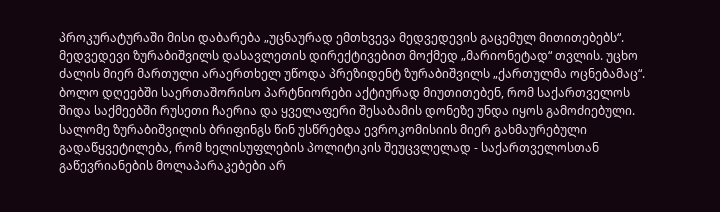პროკურატურაში მისი დაბარება „უცნაურად ემთხვევა მედვედევის გაცემულ მითითებებს“.
მედვედევი ზურაბიშვილს დასავლეთის დირექტივებით მოქმედ „მარიონეტად“ თვლის. უცხო ძალის მიერ მართული არაერთხელ უწოდა პრეზიდენტ ზურაბიშვილს „ქართულმა ოცნებამაც“.
ბოლო დღეებში საერთაშორისო პარტნიორები აქტიურად მიუთითებენ, რომ საქართველოს შიდა საქმეებში რუსეთი ჩაერია და ყველაფერი შესაბამის დონეზე უნდა იყოს გამოძიებული.
სალომე ზურაბიშვილის ბრიფინგს წინ უსწრებდა ევროკომისიის მიერ გახმაურებული გადაწყვეტილება, რომ ხელისუფლების პოლიტიკის შეუცვლელად - საქართველოსთან გაწევრიანების მოლაპარაკებები არ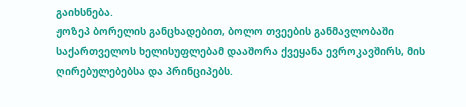გაიხსნება.
ჟოზეპ ბორელის განცხადებით, ბოლო თვეების განმავლობაში საქართველოს ხელისუფლებამ დააშორა ქვეყანა ევროკავშირს, მის ღირებულებებსა და პრინციპებს.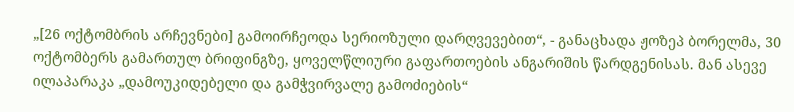„[26 ოქტომბრის არჩევნები] გამოირჩეოდა სერიოზული დარღვევებით“, - განაცხადა ჟოზეპ ბორელმა, 30 ოქტომბერს გამართულ ბრიფინგზე, ყოველწლიური გაფართოების ანგარიშის წარდგენისას. მან ასევე ილაპარაკა „დამოუკიდებელი და გამჭვირვალე გამოძიების“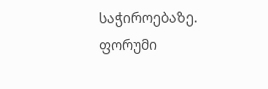საჭიროებაზე.
ფორუმი